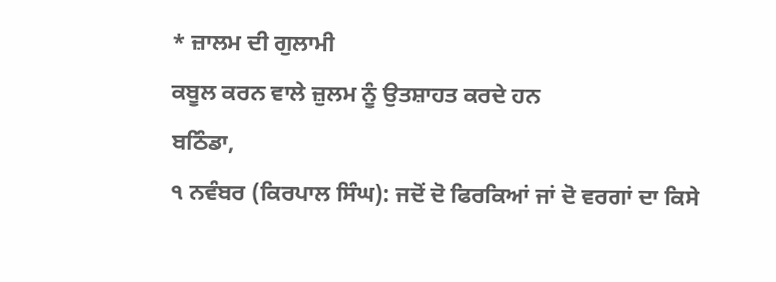* ਜ਼ਾਲਮ ਦੀ ਗੁਲਾਮੀ
ਕਬੂਲ ਕਰਨ ਵਾਲੇ ਜ਼ੁਲਮ ਨੂੰ ਉਤਸ਼ਾਹਤ ਕਰਦੇ ਹਨ
ਬਠਿੰਡਾ,
੧ ਨਵੰਬਰ (ਕਿਰਪਾਲ ਸਿੰਘ): ਜਦੋਂ ਦੋ ਫਿਰਕਿਆਂ ਜਾਂ ਦੋ ਵਰਗਾਂ ਦਾ ਕਿਸੇ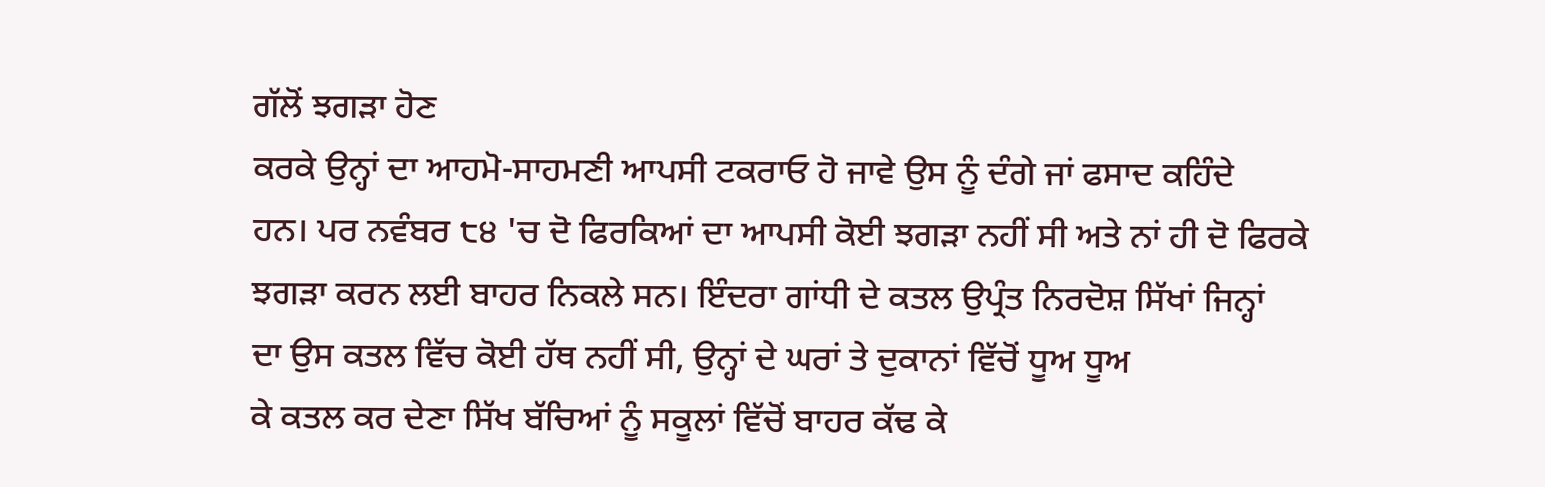ਗੱਲੋਂ ਝਗੜਾ ਹੋਣ
ਕਰਕੇ ਉਨ੍ਹਾਂ ਦਾ ਆਹਮੋ-ਸਾਹਮਣੀ ਆਪਸੀ ਟਕਰਾਓ ਹੋ ਜਾਵੇ ਉਸ ਨੂੰ ਦੰਗੇ ਜਾਂ ਫਸਾਦ ਕਹਿੰਦੇ
ਹਨ। ਪਰ ਨਵੰਬਰ ੮੪ 'ਚ ਦੋ ਫਿਰਕਿਆਂ ਦਾ ਆਪਸੀ ਕੋਈ ਝਗੜਾ ਨਹੀਂ ਸੀ ਅਤੇ ਨਾਂ ਹੀ ਦੋ ਫਿਰਕੇ
ਝਗੜਾ ਕਰਨ ਲਈ ਬਾਹਰ ਨਿਕਲੇ ਸਨ। ਇੰਦਰਾ ਗਾਂਧੀ ਦੇ ਕਤਲ ਉਪ੍ਰੰਤ ਨਿਰਦੋਸ਼ ਸਿੱਖਾਂ ਜਿਨ੍ਹਾਂ
ਦਾ ਉਸ ਕਤਲ ਵਿੱਚ ਕੋਈ ਹੱਥ ਨਹੀਂ ਸੀ, ਉਨ੍ਹਾਂ ਦੇ ਘਰਾਂ ਤੇ ਦੁਕਾਨਾਂ ਵਿੱਚੋਂ ਧੂਅ ਧੂਅ
ਕੇ ਕਤਲ ਕਰ ਦੇਣਾ ਸਿੱਖ ਬੱਚਿਆਂ ਨੂੰ ਸਕੂਲਾਂ ਵਿੱਚੋਂ ਬਾਹਰ ਕੱਢ ਕੇ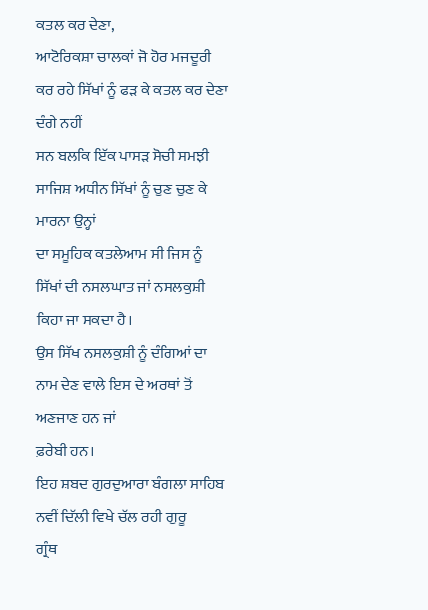ਕਤਲ ਕਰ ਦੇਣਾ,
ਆਟੋਰਿਕਸ਼ਾ ਚਾਲਕਾਂ ਜੋ ਹੋਰ ਮਜਦੂਰੀ ਕਰ ਰਹੇ ਸਿੱਖਾਂ ਨੂੰ ਫੜ ਕੇ ਕਤਲ ਕਰ ਦੇਣਾ ਦੰਗੇ ਨਹੀਂ
ਸਨ ਬਲਕਿ ਇੱਕ ਪਾਸੜ ਸੋਚੀ ਸਮਝੀ ਸਾਜਿਸ਼ ਅਧੀਨ ਸਿੱਖਾਂ ਨੂੰ ਚੁਣ ਚੁਣ ਕੇ ਮਾਰਨਾ ਉਨ੍ਹਾਂ
ਦਾ ਸਮੂਹਿਕ ਕਤਲੇਆਮ ਸੀ ਜਿਸ ਨੂੰ ਸਿੱਖਾਂ ਦੀ ਨਸਲਘਾਤ ਜਾਂ ਨਸਲਕੁਸ਼ੀ ਕਿਹਾ ਜਾ ਸਕਦਾ ਹੈ।
ਉਸ ਸਿੱਖ ਨਸਲਕੁਸ਼ੀ ਨੂੰ ਦੰਗਿਆਂ ਦਾ ਨਾਮ ਦੇਣ ਵਾਲੇ ਇਸ ਦੇ ਅਰਥਾਂ ਤੋਂ ਅਣਜਾਣ ਹਨ ਜਾਂ
ਫ਼ਰੇਬੀ ਹਨ।
ਇਹ ਸ਼ਬਦ ਗੁਰਦੁਆਰਾ ਬੰਗਲਾ ਸਾਹਿਬ ਨਵੀਂ ਦਿੱਲੀ ਵਿਖੇ ਚੱਲ ਰਹੀ ਗੁਰੂ
ਗ੍ਰੰਥ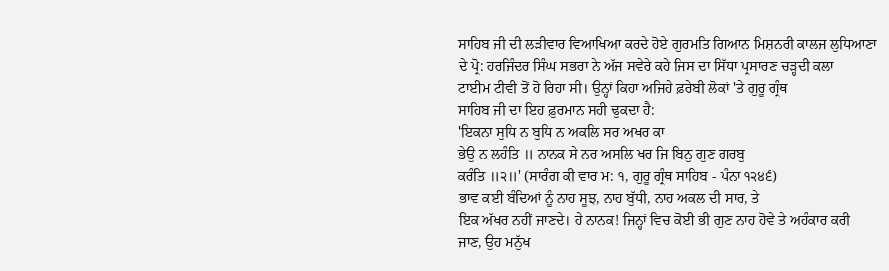ਸਾਹਿਬ ਜੀ ਦੀ ਲੜੀਵਾਰ ਵਿਆਖਿਆ ਕਰਦੇ ਹੋਏ ਗੁਰਮਤਿ ਗਿਆਨ ਮਿਸ਼ਨਰੀ ਕਾਲਜ ਲੁਧਿਆਣਾ
ਦੇ ਪ੍ਰੋ: ਹਰਜਿੰਦਰ ਸਿੰਘ ਸਭਰਾ ਨੇ ਅੱਜ ਸਵੇਰੇ ਕਹੇ ਜਿਸ ਦਾ ਸਿੱਧਾ ਪ੍ਰਸਾਰਣ ਚੜ੍ਹਦੀ ਕਲਾ
ਟਾਈਮ ਟੀਵੀ ਤੋਂ ਹੋ ਰਿਹਾ ਸੀ। ਉਨ੍ਹਾਂ ਕਿਹਾ ਅਜਿਹੇ ਫ਼ਰੇਬੀ ਲੋਕਾਂ 'ਤੇ ਗੁਰੂ ਗ੍ਰੰਥ
ਸਾਹਿਬ ਜੀ ਦਾ ਇਹ ਫ਼ੁਰਮਾਨ ਸਹੀ ਢੁਕਦਾ ਹੈ:
'ਇਕਨਾ ਸੁਧਿ ਨ ਬੁਧਿ ਨ ਅਕਲਿ ਸਰ ਅਖਰ ਕਾ
ਭੇਉ ਨ ਲਹੰਤਿ ॥ ਨਾਨਕ ਸੇ ਨਰ ਅਸਲਿ ਖਰ ਜਿ ਬਿਨੁ ਗੁਣ ਗਰਬੁ
ਕਰੰਤਿ ॥੨॥' (ਸਾਰੰਗ ਕੀ ਵਾਰ ਮ: ੧, ਗੁਰੂ ਗ੍ਰੰਥ ਸਾਹਿਬ - ਪੰਨਾ ੧੨੪੬)
ਭਾਵ ਕਈ ਬੰਦਿਆਂ ਨੂੰ ਨਾਹ ਸੂਝ, ਨਾਹ ਬੁੱਧੀ, ਨਾਹ ਅਕਲ ਦੀ ਸਾਰ, ਤੇ
ਇਕ ਅੱਖਰ ਨਹੀਂ ਜਾਣਦੇ। ਹੇ ਨਾਨਕ! ਜਿਨ੍ਹਾਂ ਵਿਚ ਕੋਈ ਭੀ ਗੁਣ ਨਾਹ ਹੋਵੇ ਤੇ ਅਹੰਕਾਰ ਕਰੀ
ਜਾਣ, ਉਹ ਮਨੁੱਖ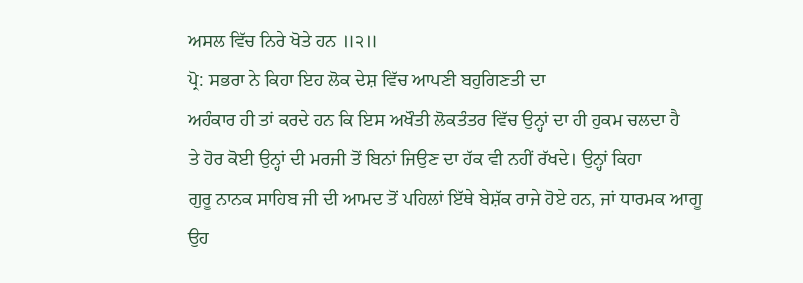ਅਸਲ ਵਿੱਚ ਨਿਰੇ ਖੋਤੇ ਹਨ ॥੨॥
ਪ੍ਰੋ: ਸਭਰਾ ਨੇ ਕਿਹਾ ਇਹ ਲੋਕ ਦੇਸ਼ ਵਿੱਚ ਆਪਣੀ ਬਹੁਗਿਣਤੀ ਦਾ
ਅਹੰਕਾਰ ਹੀ ਤਾਂ ਕਰਦੇ ਹਨ ਕਿ ਇਸ ਅਖੌਤੀ ਲੋਕਤੰਤਰ ਵਿੱਚ ਉਨ੍ਹਾਂ ਦਾ ਹੀ ਹੁਕਮ ਚਲਦਾ ਹੈ
ਤੇ ਹੋਰ ਕੋਈ ਉਨ੍ਹਾਂ ਦੀ ਮਰਜੀ ਤੋਂ ਬਿਨਾਂ ਜਿਉਣ ਦਾ ਹੱਕ ਵੀ ਨਹੀਂ ਰੱਖਦੇ। ਉਨ੍ਹਾਂ ਕਿਹਾ
ਗੁਰੂ ਨਾਨਕ ਸਾਹਿਬ ਜੀ ਦੀ ਆਮਦ ਤੋਂ ਪਹਿਲਾਂ ਇੱਥੇ ਬੇਸ਼ੱਕ ਰਾਜੇ ਹੋਏ ਹਨ, ਜਾਂ ਧਾਰਮਕ ਆਗੂ
ਉਹ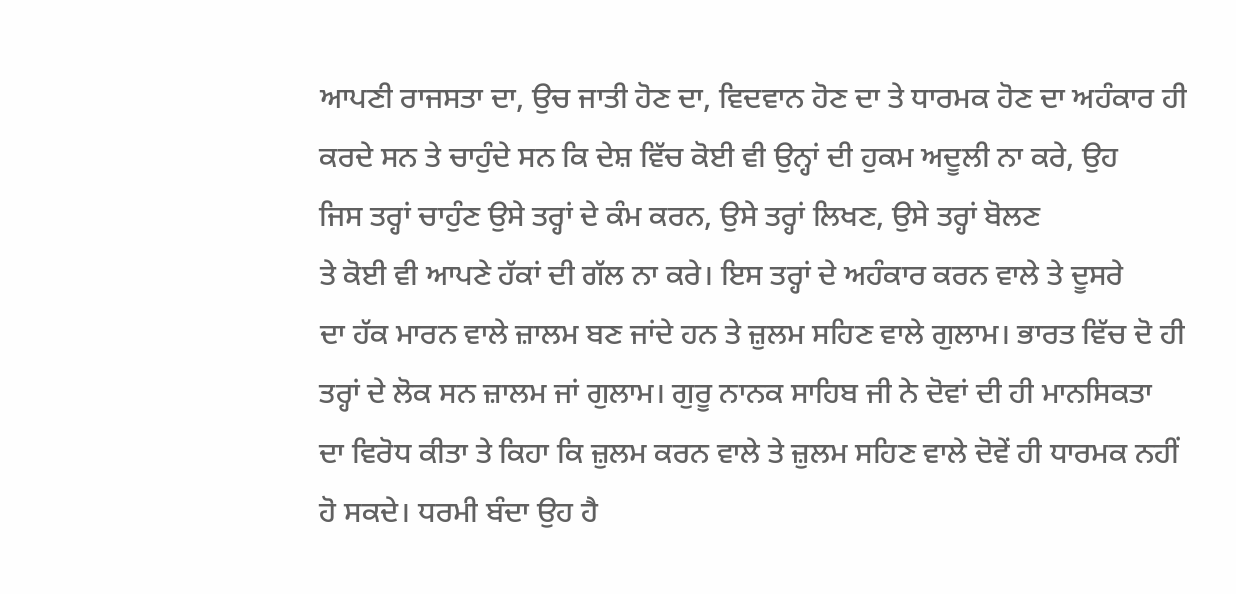ਆਪਣੀ ਰਾਜਸਤਾ ਦਾ, ਉਚ ਜਾਤੀ ਹੋਣ ਦਾ, ਵਿਦਵਾਨ ਹੋਣ ਦਾ ਤੇ ਧਾਰਮਕ ਹੋਣ ਦਾ ਅਹੰਕਾਰ ਹੀ
ਕਰਦੇ ਸਨ ਤੇ ਚਾਹੁੰਦੇ ਸਨ ਕਿ ਦੇਸ਼ ਵਿੱਚ ਕੋਈ ਵੀ ਉਨ੍ਹਾਂ ਦੀ ਹੁਕਮ ਅਦੂਲੀ ਨਾ ਕਰੇ, ਉਹ
ਜਿਸ ਤਰ੍ਹਾਂ ਚਾਹੁੰਣ ਉਸੇ ਤਰ੍ਹਾਂ ਦੇ ਕੰਮ ਕਰਨ, ਉਸੇ ਤਰ੍ਹਾਂ ਲਿਖਣ, ਉਸੇ ਤਰ੍ਹਾਂ ਬੋਲਣ
ਤੇ ਕੋਈ ਵੀ ਆਪਣੇ ਹੱਕਾਂ ਦੀ ਗੱਲ ਨਾ ਕਰੇ। ਇਸ ਤਰ੍ਹਾਂ ਦੇ ਅਹੰਕਾਰ ਕਰਨ ਵਾਲੇ ਤੇ ਦੂਸਰੇ
ਦਾ ਹੱਕ ਮਾਰਨ ਵਾਲੇ ਜ਼ਾਲਮ ਬਣ ਜਾਂਦੇ ਹਨ ਤੇ ਜ਼ੁਲਮ ਸਹਿਣ ਵਾਲੇ ਗੁਲਾਮ। ਭਾਰਤ ਵਿੱਚ ਦੋ ਹੀ
ਤਰ੍ਹਾਂ ਦੇ ਲੋਕ ਸਨ ਜ਼ਾਲਮ ਜਾਂ ਗੁਲਾਮ। ਗੁਰੂ ਨਾਨਕ ਸਾਹਿਬ ਜੀ ਨੇ ਦੋਵਾਂ ਦੀ ਹੀ ਮਾਨਸਿਕਤਾ
ਦਾ ਵਿਰੋਧ ਕੀਤਾ ਤੇ ਕਿਹਾ ਕਿ ਜ਼ੁਲਮ ਕਰਨ ਵਾਲੇ ਤੇ ਜ਼ੁਲਮ ਸਹਿਣ ਵਾਲੇ ਦੋਵੇਂ ਹੀ ਧਾਰਮਕ ਨਹੀਂ
ਹੋ ਸਕਦੇ। ਧਰਮੀ ਬੰਦਾ ਉਹ ਹੈ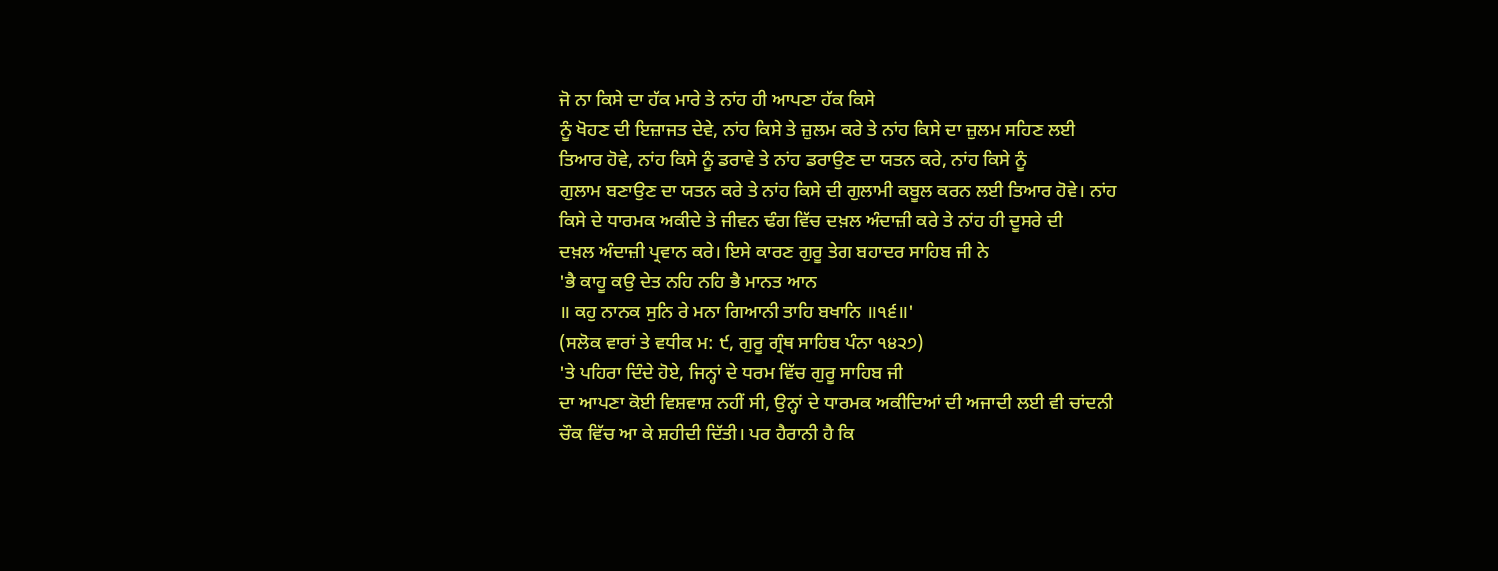ਜੋ ਨਾ ਕਿਸੇ ਦਾ ਹੱਕ ਮਾਰੇ ਤੇ ਨਾਂਹ ਹੀ ਆਪਣਾ ਹੱਕ ਕਿਸੇ
ਨੂੰ ਖੋਹਣ ਦੀ ਇਜ਼ਾਜਤ ਦੇਵੇ, ਨਾਂਹ ਕਿਸੇ ਤੇ ਜ਼ੁਲਮ ਕਰੇ ਤੇ ਨਾਂਹ ਕਿਸੇ ਦਾ ਜ਼ੁਲਮ ਸਹਿਣ ਲਈ
ਤਿਆਰ ਹੋਵੇ, ਨਾਂਹ ਕਿਸੇ ਨੂੰ ਡਰਾਵੇ ਤੇ ਨਾਂਹ ਡਰਾਉਣ ਦਾ ਯਤਨ ਕਰੇ, ਨਾਂਹ ਕਿਸੇ ਨੂੰ
ਗੁਲਾਮ ਬਣਾਉਣ ਦਾ ਯਤਨ ਕਰੇ ਤੇ ਨਾਂਹ ਕਿਸੇ ਦੀ ਗੁਲਾਮੀ ਕਬੂਲ ਕਰਨ ਲਈ ਤਿਆਰ ਹੋਵੇ। ਨਾਂਹ
ਕਿਸੇ ਦੇ ਧਾਰਮਕ ਅਕੀਦੇ ਤੇ ਜੀਵਨ ਢੰਗ ਵਿੱਚ ਦਖ਼ਲ ਅੰਦਾਜ਼ੀ ਕਰੇ ਤੇ ਨਾਂਹ ਹੀ ਦੂਸਰੇ ਦੀ
ਦਖ਼ਲ ਅੰਦਾਜ਼ੀ ਪ੍ਰਵਾਨ ਕਰੇ। ਇਸੇ ਕਾਰਣ ਗੁਰੂ ਤੇਗ ਬਹਾਦਰ ਸਾਹਿਬ ਜੀ ਨੇ
'ਭੈ ਕਾਹੂ ਕਉ ਦੇਤ ਨਹਿ ਨਹਿ ਭੈ ਮਾਨਤ ਆਨ
॥ ਕਹੁ ਨਾਨਕ ਸੁਨਿ ਰੇ ਮਨਾ ਗਿਆਨੀ ਤਾਹਿ ਬਖਾਨਿ ॥੧੬॥'
(ਸਲੋਕ ਵਾਰਾਂ ਤੇ ਵਧੀਕ ਮ: ੯, ਗੁਰੂ ਗ੍ਰੰਥ ਸਾਹਿਬ ਪੰਨਾ ੧੪੨੭)
'ਤੇ ਪਹਿਰਾ ਦਿੰਦੇ ਹੋਏ, ਜਿਨ੍ਹਾਂ ਦੇ ਧਰਮ ਵਿੱਚ ਗੁਰੂ ਸਾਹਿਬ ਜੀ
ਦਾ ਆਪਣਾ ਕੋਈ ਵਿਸ਼ਵਾਸ਼ ਨਹੀਂ ਸੀ, ਉਨ੍ਹਾਂ ਦੇ ਧਾਰਮਕ ਅਕੀਦਿਆਂ ਦੀ ਅਜਾਦੀ ਲਈ ਵੀ ਚਾਂਦਨੀ
ਚੌਕ ਵਿੱਚ ਆ ਕੇ ਸ਼ਹੀਦੀ ਦਿੱਤੀ। ਪਰ ਹੈਰਾਨੀ ਹੈ ਕਿ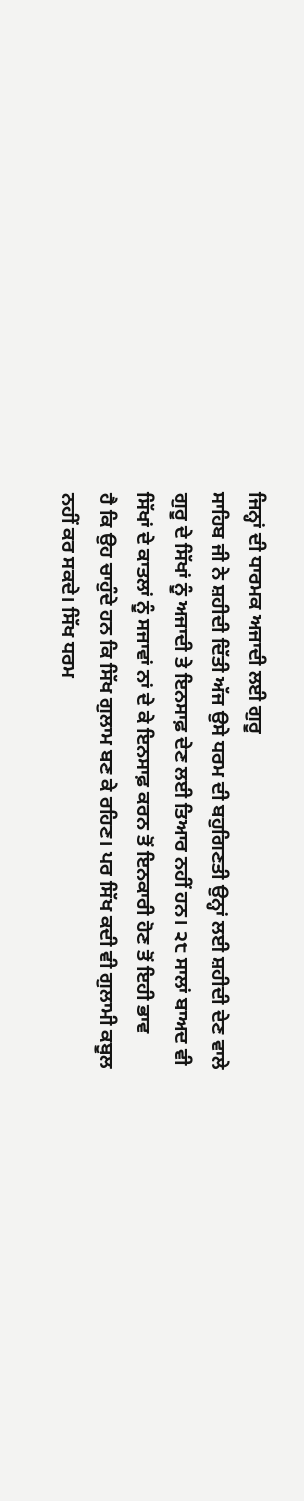ਜਿਨ੍ਹਾਂ ਦੀ ਧਾਰਮਕ ਅਜਾਦੀ ਲਈ ਗੁਰੂ
ਸਾਹਿਬ ਜੀ ਨੇ ਸ਼ਹੀਦੀ ਦਿੱਤੀ ਅੱਜ ਉਸੇ ਧਰਮ ਦੀ ਬਹੁਗਿਣਤੀ ਉਨ੍ਹਾਂ ਲਈ ਸ਼ਹੀਦੀ ਦੇਣ ਵਾਲੇ
ਗੁਰੂ ਦੇ ਸਿੱਖਾਂ ਨੂੰ ਅਜਾਦੀ ਤੇ ਇਨਸਾਫ਼ ਦੇਣ ਲਈ ਤਿਆਰ ਨਹੀਂ ਹਨ। ੨੮ ਸਾਲਾਂ ਬਾਅਦ ਵੀ
ਸਿੱਖਾਂ ਦੇ ਕਾਤਲਾਂ ਨੂੰ ਸਜਾਵਾਂ ਨਾਂ ਦੇ ਕੇ ਇਨਸਾਫ਼ ਕਰਨ ਤੋਂ ਇਨਕਾਰੀ ਹੋਣ ਤੋਂ ਇਹੀ ਭਾਵ
ਹੈ ਕਿ ਉਹ ਚਾਹੁੰਦੇ ਹਨ ਕਿ ਸਿੱਖ ਗੁਲਾਮ ਬਣ ਕੇ ਰਹਿਣ। ਪਰ ਸਿੱਖ ਕਦੀ ਵੀ ਗੁਲਾਮੀ ਕਬੂਲ
ਨਹੀਂ ਕਰ ਸਕਦੇ। ਸਿੱਖ ਧਰਮ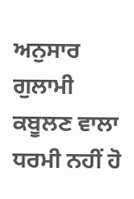ਅਨੁਸਾਰ ਗੁਲਾਮੀ ਕਬੂਲਣ ਵਾਲਾ ਧਰਮੀ ਨਹੀਂ ਹੋ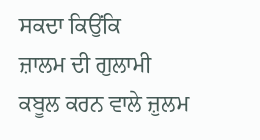ਸਕਦਾ ਕਿਉਂਕਿ
ਜ਼ਾਲਮ ਦੀ ਗੁਲਾਮੀ ਕਬੂਲ ਕਰਨ ਵਾਲੇ ਜ਼ੁਲਮ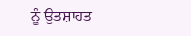ਨੂੰ ਉਤਸ਼ਾਹਤ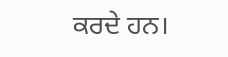ਕਰਦੇ ਹਨ।